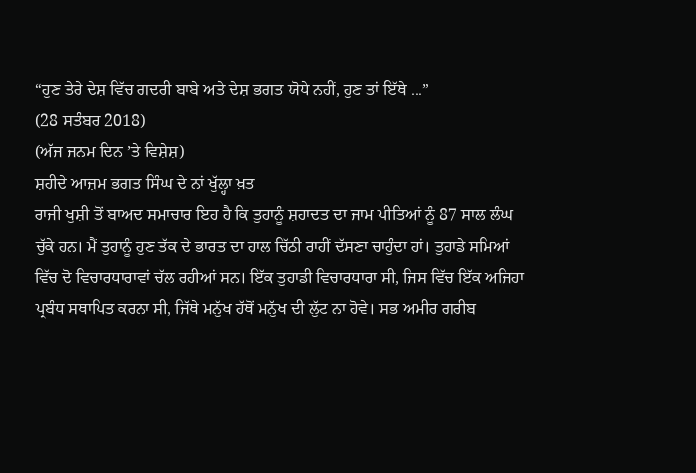“ਹੁਣ ਤੇਰੇ ਦੇਸ਼ ਵਿੱਚ ਗਦਰੀ ਬਾਬੇ ਅਤੇ ਦੇਸ਼ ਭਗਤ ਯੋਧੇ ਨਹੀਂ, ਹੁਣ ਤਾਂ ਇੱਥੇ ...”
(28 ਸਤੰਬਰ 2018)
(ਅੱਜ ਜਨਮ ਦਿਨ ’ਤੇ ਵਿਸ਼ੇਸ਼)
ਸ਼ਹੀਦੇ ਆਜ਼ਮ ਭਗਤ ਸਿੰਘ ਦੇ ਨਾਂ ਖੁੱਲ੍ਹਾ ਖ਼ਤ
ਰਾਜੀ ਖੁਸ਼ੀ ਤੋਂ ਬਾਅਦ ਸਮਾਚਾਰ ਇਹ ਹੈ ਕਿ ਤੁਹਾਨੂੰ ਸ਼ਹਾਦਤ ਦਾ ਜਾਮ ਪੀਤਿਆਂ ਨੂੰ 87 ਸਾਲ ਲੰਘ ਚੁੱਕੇ ਹਨ। ਮੈਂ ਤੁਹਾਨੂੰ ਹੁਣ ਤੱਕ ਦੇ ਭਾਰਤ ਦਾ ਹਾਲ ਚਿੱਠੀ ਰਾਹੀਂ ਦੱਸਣਾ ਚਾਹੁੰਦਾ ਹਾਂ। ਤੁਹਾਡੇ ਸਮਿਆਂ ਵਿੱਚ ਦੋ ਵਿਚਾਰਧਾਰਾਵਾਂ ਚੱਲ ਰਹੀਆਂ ਸਨ। ਇੱਕ ਤੁਹਾਡੀ ਵਿਚਾਰਧਾਰਾ ਸੀ, ਜਿਸ ਵਿੱਚ ਇੱਕ ਅਜਿਹਾ ਪ੍ਰਬੰਧ ਸਥਾਪਿਤ ਕਰਨਾ ਸੀ, ਜਿੱਥੇ ਮਨੁੱਖ ਹੱਥੋਂ ਮਨੁੱਖ ਦੀ ਲੁੱਟ ਨਾ ਹੋਵੇ। ਸਭ ਅਮੀਰ ਗਰੀਬ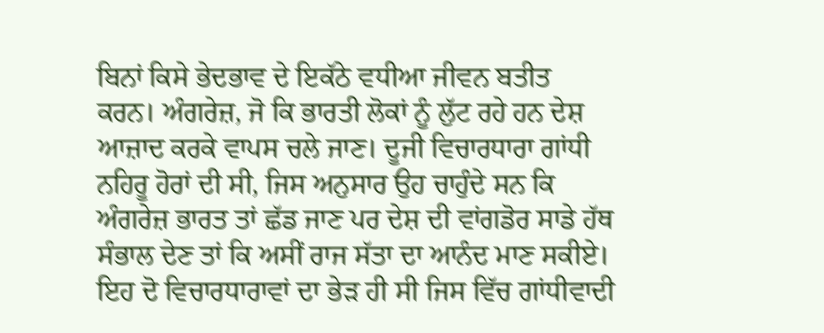ਬਿਨਾਂ ਕਿਸੇ ਭੇਦਭਾਵ ਦੇ ਇਕੱਠੇ ਵਧੀਆ ਜੀਵਨ ਬਤੀਤ ਕਰਨ। ਅੰਗਰੇਜ਼, ਜੋ ਕਿ ਭਾਰਤੀ ਲੋਕਾਂ ਨੂੰ ਲੁੱਟ ਰਹੇ ਹਨ ਦੇਸ਼ ਆਜ਼ਾਦ ਕਰਕੇ ਵਾਪਸ ਚਲੇ ਜਾਣ। ਦੂਜੀ ਵਿਚਾਰਧਾਰਾ ਗਾਂਧੀ ਨਹਿਰੂ ਹੋਰਾਂ ਦੀ ਸੀ, ਜਿਸ ਅਨੁਸਾਰ ਉਹ ਚਾਹੁੰਦੇ ਸਨ ਕਿ ਅੰਗਰੇਜ਼ ਭਾਰਤ ਤਾਂ ਛੱਡ ਜਾਣ ਪਰ ਦੇਸ਼ ਦੀ ਵਾਂਗਡੋਰ ਸਾਡੇ ਹੱਥ ਸੰਭਾਲ ਦੇਣ ਤਾਂ ਕਿ ਅਸੀਂ ਰਾਜ ਸੱਤਾ ਦਾ ਆਨੰਦ ਮਾਣ ਸਕੀਏ। ਇਹ ਦੋ ਵਿਚਾਰਧਾਰਾਵਾਂ ਦਾ ਭੇੜ ਹੀ ਸੀ ਜਿਸ ਵਿੱਚ ਗਾਂਧੀਵਾਦੀ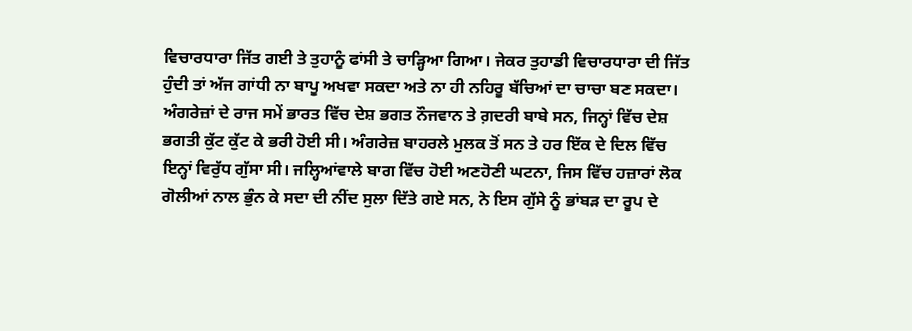ਵਿਚਾਰਧਾਰਾ ਜਿੱਤ ਗਈ ਤੇ ਤੁਹਾਨੂੰ ਫਾਂਸੀ ਤੇ ਚਾੜ੍ਹਿਆ ਗਿਆ। ਜੇਕਰ ਤੁਹਾਡੀ ਵਿਚਾਰਧਾਰਾ ਦੀ ਜਿੱਤ ਹੁੰਦੀ ਤਾਂ ਅੱਜ ਗਾਂਧੀ ਨਾ ਬਾਪੂ ਅਖਵਾ ਸਕਦਾ ਅਤੇ ਨਾ ਹੀ ਨਹਿਰੂ ਬੱਚਿਆਂ ਦਾ ਚਾਚਾ ਬਣ ਸਕਦਾ।
ਅੰਗਰੇਜ਼ਾਂ ਦੇ ਰਾਜ ਸਮੇਂ ਭਾਰਤ ਵਿੱਚ ਦੇਸ਼ ਭਗਤ ਨੌਜਵਾਨ ਤੇ ਗ਼ਦਰੀ ਬਾਬੇ ਸਨ, ਜਿਨ੍ਹਾਂ ਵਿੱਚ ਦੇਸ਼ ਭਗਤੀ ਕੁੱਟ ਕੁੱਟ ਕੇ ਭਰੀ ਹੋਈ ਸੀ। ਅੰਗਰੇਜ਼ ਬਾਹਰਲੇ ਮੁਲਕ ਤੋਂ ਸਨ ਤੇ ਹਰ ਇੱਕ ਦੇ ਦਿਲ ਵਿੱਚ ਇਨ੍ਹਾਂ ਵਿਰੁੱਧ ਗੁੱਸਾ ਸੀ। ਜਲ੍ਹਿਆਂਵਾਲੇ ਬਾਗ ਵਿੱਚ ਹੋਈ ਅਣਹੋਣੀ ਘਟਨਾ, ਜਿਸ ਵਿੱਚ ਹਜ਼ਾਰਾਂ ਲੋਕ ਗੋਲੀਆਂ ਨਾਲ ਭੁੰਨ ਕੇ ਸਦਾ ਦੀ ਨੀਂਦ ਸੁਲਾ ਦਿੱਤੇ ਗਏ ਸਨ, ਨੇ ਇਸ ਗੁੱਸੇ ਨੂੰ ਭਾਂਬੜ ਦਾ ਰੂਪ ਦੇ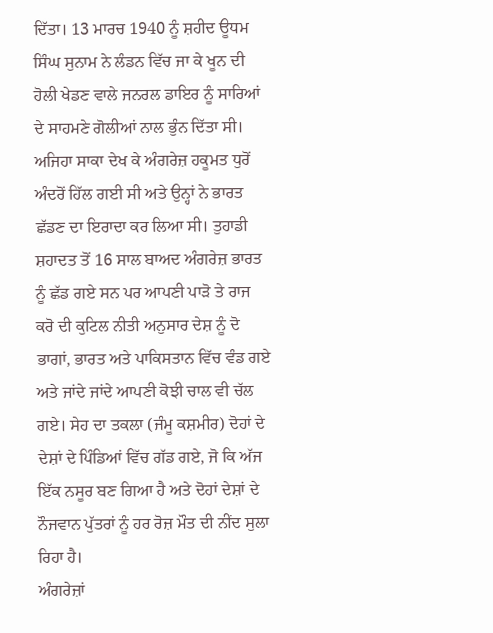ਦਿੱਤਾ। 13 ਮਾਰਚ 1940 ਨੂੰ ਸ਼ਹੀਦ ਊਧਮ ਸਿੰਘ ਸੁਨਾਮ ਨੇ ਲੰਡਨ ਵਿੱਚ ਜਾ ਕੇ ਖੂਨ ਦੀ ਹੋਲੀ ਖੇਡਣ ਵਾਲੇ ਜਨਰਲ ਡਾਇਰ ਨੂੰ ਸਾਰਿਆਂ ਦੇ ਸਾਹਮਣੇ ਗੋਲੀਆਂ ਨਾਲ ਭੁੰਨ ਦਿੱਤਾ ਸੀ। ਅਜਿਹਾ ਸਾਕਾ ਦੇਖ ਕੇ ਅੰਗਰੇਜ਼ ਹਕੂਮਤ ਧੁਰੋਂ ਅੰਦਰੋਂ ਹਿੱਲ ਗਈ ਸੀ ਅਤੇ ਉਨ੍ਹਾਂ ਨੇ ਭਾਰਤ ਛੱਡਣ ਦਾ ਇਰਾਦਾ ਕਰ ਲਿਆ ਸੀ। ਤੁਹਾਡੀ ਸ਼ਹਾਦਤ ਤੋਂ 16 ਸਾਲ ਬਾਅਦ ਅੰਗਰੇਜ਼ ਭਾਰਤ ਨੂੰ ਛੱਡ ਗਏ ਸਨ ਪਰ ਆਪਣੀ ਪਾੜੋ ਤੇ ਰਾਜ ਕਰੋ ਦੀ ਕੁਟਿਲ ਨੀਤੀ ਅਨੁਸਾਰ ਦੇਸ਼ ਨੂੰ ਦੋ ਭਾਗਾਂ, ਭਾਰਤ ਅਤੇ ਪਾਕਿਸਤਾਨ ਵਿੱਚ ਵੰਡ ਗਏ ਅਤੇ ਜਾਂਦੇ ਜਾਂਦੇ ਆਪਣੀ ਕੋਝੀ ਚਾਲ ਵੀ ਚੱਲ ਗਏ। ਸੇਹ ਦਾ ਤਕਲਾ (ਜੰਮੂ ਕਸ਼ਮੀਰ) ਦੋਹਾਂ ਦੇ ਦੇਸ਼ਾਂ ਦੇ ਪਿੰਡਿਆਂ ਵਿੱਚ ਗੱਡ ਗਏ, ਜੋ ਕਿ ਅੱਜ ਇੱਕ ਨਸੂਰ ਬਣ ਗਿਆ ਹੈ ਅਤੇ ਦੋਹਾਂ ਦੇਸ਼ਾਂ ਦੇ ਨੌਜਵਾਨ ਪੁੱਤਰਾਂ ਨੂੰ ਹਰ ਰੋਜ਼ ਮੌਤ ਦੀ ਨੀਂਦ ਸੁਲਾ ਰਿਹਾ ਹੈ।
ਅੰਗਰੇਜ਼ਾਂ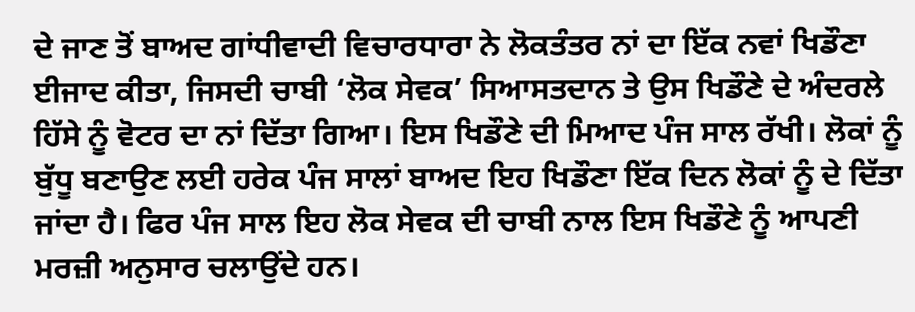ਦੇ ਜਾਣ ਤੋਂ ਬਾਅਦ ਗਾਂਧੀਵਾਦੀ ਵਿਚਾਰਧਾਰਾ ਨੇ ਲੋਕਤੰਤਰ ਨਾਂ ਦਾ ਇੱਕ ਨਵਾਂ ਖਿਡੌਣਾ ਈਜਾਦ ਕੀਤਾ, ਜਿਸਦੀ ਚਾਬੀ ‘ਲੋਕ ਸੇਵਕ’ ਸਿਆਸਤਦਾਨ ਤੇ ਉਸ ਖਿਡੌਣੇ ਦੇ ਅੰਦਰਲੇ ਹਿੱਸੇ ਨੂੰ ਵੋਟਰ ਦਾ ਨਾਂ ਦਿੱਤਾ ਗਿਆ। ਇਸ ਖਿਡੌਣੇ ਦੀ ਮਿਆਦ ਪੰਜ ਸਾਲ ਰੱਖੀ। ਲੋਕਾਂ ਨੂੰ ਬੁੱਧੂ ਬਣਾਉਣ ਲਈ ਹਰੇਕ ਪੰਜ ਸਾਲਾਂ ਬਾਅਦ ਇਹ ਖਿਡੌਣਾ ਇੱਕ ਦਿਨ ਲੋਕਾਂ ਨੂੰ ਦੇ ਦਿੱਤਾ ਜਾਂਦਾ ਹੈ। ਫਿਰ ਪੰਜ ਸਾਲ ਇਹ ਲੋਕ ਸੇਵਕ ਦੀ ਚਾਬੀ ਨਾਲ ਇਸ ਖਿਡੌਣੇ ਨੂੰ ਆਪਣੀ ਮਰਜ਼ੀ ਅਨੁਸਾਰ ਚਲਾਉਂਦੇ ਹਨ।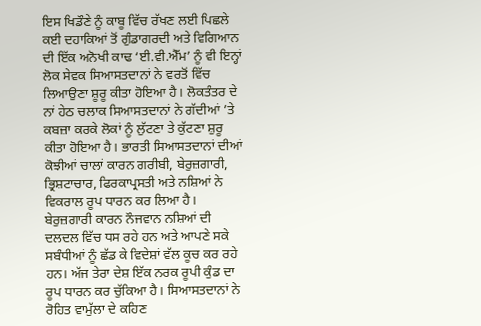ਇਸ ਖਿਡੌਣੇ ਨੂੰ ਕਾਬੂ ਵਿੱਚ ਰੱਖਣ ਲਈ ਪਿਛਲੇ ਕਈ ਦਹਾਕਿਆਂ ਤੋਂ ਗੁੰਡਾਗਰਦੀ ਅਤੇ ਵਿਗਿਆਨ ਦੀ ਇੱਕ ਅਨੋਖੀ ਕਾਢ ‘ਈ.ਵੀ.ਐੱਮ’ ਨੂੰ ਵੀ ਇਨ੍ਹਾਂ ਲੋਕ ਸੇਵਕ ਸਿਆਸਤਦਾਨਾਂ ਨੇ ਵਰਤੋਂ ਵਿੱਚ ਲਿਆਉਣਾ ਸ਼ੂਰੂ ਕੀਤਾ ਹੋਇਆ ਹੈ। ਲੋਕਤੰਤਰ ਦੇ ਨਾਂ ਹੇਠ ਚਲਾਕ ਸਿਆਸਤਦਾਨਾਂ ਨੇ ਗੱਦੀਆਂ ’ਤੇ ਕਬਜ਼ਾ ਕਰਕੇ ਲੋਕਾਂ ਨੂੰ ਲੁੱਟਣਾ ਤੇ ਕੁੱਟਣਾ ਸ਼ੁਰੂ ਕੀਤਾ ਹੋਇਆ ਹੈ। ਭਾਰਤੀ ਸਿਆਸਤਦਾਨਾਂ ਦੀਆਂ ਕੋਝੀਆਂ ਚਾਲਾਂ ਕਾਰਨ ਗਰੀਬੀ, ਬੇਰੁਜ਼ਗਾਰੀ, ਭ੍ਰਿਸ਼ਟਾਚਾਰ, ਫਿਰਕਾਪ੍ਰਸਤੀ ਅਤੇ ਨਸ਼ਿਆਂ ਨੇ ਵਿਕਰਾਲ ਰੂਪ ਧਾਰਨ ਕਰ ਲਿਆ ਹੈ। ਬੇਰੁਜ਼ਗਾਰੀ ਕਾਰਨ ਨੌਜਵਾਨ ਨਸ਼ਿਆਂ ਦੀ ਦਲਦਲ ਵਿੱਚ ਧਸ ਰਹੇ ਹਨ ਅਤੇ ਆਪਣੇ ਸਕੇ ਸਬੰਧੀਆਂ ਨੂੰ ਛੱਡ ਕੇ ਵਿਦੇਸ਼ਾਂ ਵੱਲ ਕੂਚ ਕਰ ਰਹੇ ਹਨ। ਅੱਜ ਤੇਰਾ ਦੇਸ਼ ਇੱਕ ਨਰਕ ਰੂਪੀ ਕੁੰਡ ਦਾ ਰੂਪ ਧਾਰਨ ਕਰ ਚੁੱਕਿਆ ਹੈ। ਸਿਆਸਤਦਾਨਾਂ ਨੇ ਰੋਹਿਤ ਵਾਮੁੱਲਾ ਦੇ ਕਹਿਣ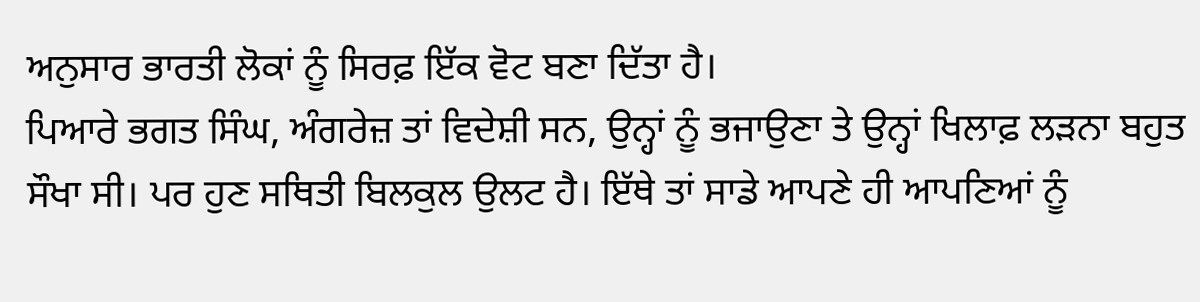ਅਨੁਸਾਰ ਭਾਰਤੀ ਲੋਕਾਂ ਨੂੰ ਸਿਰਫ਼ ਇੱਕ ਵੋਟ ਬਣਾ ਦਿੱਤਾ ਹੈ।
ਪਿਆਰੇ ਭਗਤ ਸਿੰਘ, ਅੰਗਰੇਜ਼ ਤਾਂ ਵਿਦੇਸ਼ੀ ਸਨ, ਉਨ੍ਹਾਂ ਨੂੰ ਭਜਾਉਣਾ ਤੇ ਉਨ੍ਹਾਂ ਖਿਲਾਫ਼ ਲੜਨਾ ਬਹੁਤ ਸੌਖਾ ਸੀ। ਪਰ ਹੁਣ ਸਥਿਤੀ ਬਿਲਕੁਲ ਉਲਟ ਹੈ। ਇੱਥੇ ਤਾਂ ਸਾਡੇ ਆਪਣੇ ਹੀ ਆਪਣਿਆਂ ਨੂੰ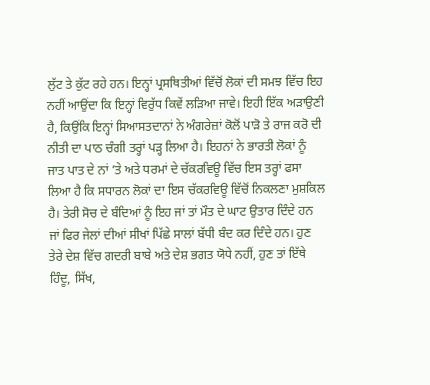ਲੁੱਟ ਤੇ ਕੁੱਟ ਰਹੇ ਹਨ। ਇਨ੍ਹਾਂ ਪ੍ਰਸਥਿਤੀਆਂ ਵਿੱਚੋਂ ਲੋਕਾਂ ਦੀ ਸਮਝ ਵਿੱਚ ਇਹ ਨਹੀਂ ਆਉਂਦਾ ਕਿ ਇਨ੍ਹਾਂ ਵਿਰੁੱਧ ਕਿਵੇਂ ਲੜਿਆ ਜਾਵੇ। ਇਹੀ ਇੱਕ ਅੜਾਉਣੀ ਹੈ, ਕਿਉਂਕਿ ਇਨ੍ਹਾਂ ਸਿਆਸਤਦਾਨਾਂ ਨੇ ਅੰਗਰੇਜ਼ਾਂ ਕੋਲੋਂ ਪਾੜੋ ਤੇ ਰਾਜ ਕਰੋ ਦੀ ਨੀਤੀ ਦਾ ਪਾਠ ਚੰਗੀ ਤਰ੍ਹਾਂ ਪੜ੍ਹ ਲਿਆ ਹੈ। ਇਹਨਾਂ ਨੇ ਭਾਰਤੀ ਲੋਕਾਂ ਨੂੰ ਜਾਤ ਪਾਤ ਦੇ ਨਾਂ ’ਤੇ ਅਤੇ ਧਰਮਾਂ ਦੇ ਚੱਕਰਵਿਊ ਵਿੱਚ ਇਸ ਤਰ੍ਹਾਂ ਫਸਾ ਲਿਆ ਹੈ ਕਿ ਸਧਾਰਨ ਲੋਕਾਂ ਦਾ ਇਸ ਚੱਕਰਵਿਊ ਵਿੱਚੋਂ ਨਿਕਲਣਾ ਮੁਸ਼ਕਿਲ ਹੈ। ਤੇਰੀ ਸੋਚ ਦੇ ਬੰਦਿਆਂ ਨੂੰ ਇਹ ਜਾਂ ਤਾਂ ਮੌਤ ਦੇ ਘਾਟ ਉਤਾਰ ਦਿੰਦੇ ਹਨ ਜਾਂ ਫਿਰ ਜੇਲਾਂ ਦੀਆਂ ਸੀਖਾਂ ਪਿੱਛੇ ਸਾਲਾਂ ਬੱਧੀ ਬੰਦ ਕਰ ਦਿੰਦੇ ਹਨ। ਹੁਣ ਤੇਰੇ ਦੇਸ਼ ਵਿੱਚ ਗਦਰੀ ਬਾਬੇ ਅਤੇ ਦੇਸ਼ ਭਗਤ ਯੋਧੇ ਨਹੀਂ, ਹੁਣ ਤਾਂ ਇੱਥੇ ਹਿੰਦੂ, ਸਿੱਖ,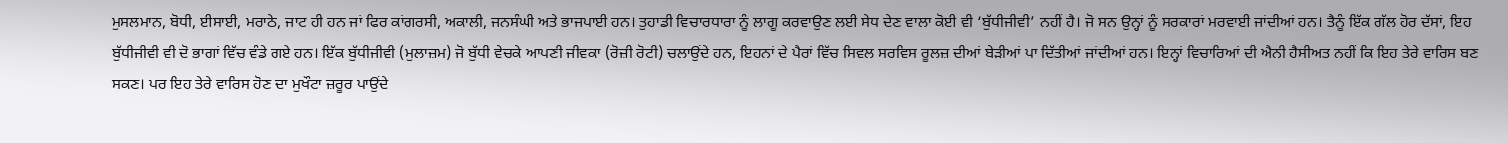ਮੁਸਲਮਾਨ, ਬੋਧੀ, ਈਸਾਈ, ਮਰਾਠੇ, ਜਾਟ ਹੀ ਹਨ ਜਾਂ ਫਿਰ ਕਾਂਗਰਸੀ, ਅਕਾਲੀ, ਜਨਸੰਘੀ ਅਤੇ ਭਾਜਪਾਈ ਹਨ। ਤੁਹਾਡੀ ਵਿਚਾਰਧਾਰਾ ਨੂੰ ਲਾਗੂ ਕਰਵਾਉਣ ਲਈ ਸੇਧ ਦੇਣ ਵਾਲਾ ਕੋਈ ਵੀ ‘ਬੁੱਧੀਜੀਵੀ’ ਨਹੀਂ ਹੈ। ਜੋ ਸਨ ਉਨ੍ਹਾਂ ਨੂੰ ਸਰਕਾਰਾਂ ਮਰਵਾਈ ਜਾਂਦੀਆਂ ਹਨ। ਤੈਨੂੰ ਇੱਕ ਗੱਲ ਹੋਰ ਦੱਸਾਂ, ਇਹ ਬੁੱਧੀਜੀਵੀ ਵੀ ਦੋ ਭਾਗਾਂ ਵਿੱਚ ਵੰਡੇ ਗਏ ਹਨ। ਇੱਕ ਬੁੱਧੀਜੀਵੀ (ਮੁਲਾਜ਼ਮ) ਜੋ ਬੁੱਧੀ ਵੇਚਕੇ ਆਪਣੀ ਜੀਵਕਾ (ਰੋਜ਼ੀ ਰੋਟੀ) ਚਲਾਉਂਦੇ ਹਨ, ਇਹਨਾਂ ਦੇ ਪੈਰਾਂ ਵਿੱਚ ਸਿਵਲ ਸਰਵਿਸ ਰੂਲਜ਼ ਦੀਆਂ ਬੇੜੀਆਂ ਪਾ ਦਿੱਤੀਆਂ ਜਾਂਦੀਆਂ ਹਨ। ਇਨ੍ਹਾਂ ਵਿਚਾਰਿਆਂ ਦੀ ਐਨੀ ਹੈਸੀਅਤ ਨਹੀਂ ਕਿ ਇਹ ਤੇਰੇ ਵਾਰਿਸ ਬਣ ਸਕਣ। ਪਰ ਇਹ ਤੇਰੇ ਵਾਰਿਸ ਹੋਣ ਦਾ ਮੁਖੌਟਾ ਜ਼ਰੂਰ ਪਾਉਂਦੇ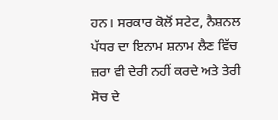ਹਨ। ਸਰਕਾਰ ਕੋਲੋਂ ਸਟੇਟ, ਨੈਸ਼ਨਲ ਪੱਧਰ ਦਾ ਇਨਾਮ ਸ਼ਨਾਮ ਲੈਣ ਵਿੱਚ ਜ਼ਰਾ ਵੀ ਦੇਰੀ ਨਹੀਂ ਕਰਦੇ ਅਤੇ ਤੇਰੀ ਸੋਚ ਦੇ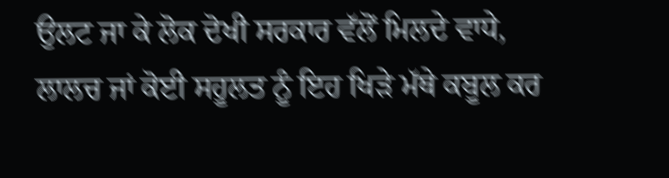ਉਲਟ ਜਾ ਕੇ ਲੋਕ ਦੋਖੀ ਸਰਕਾਰ ਵੱਲੋਂ ਮਿਲਦੇ ਵਾਧੇ, ਲਾਲਚ ਜਾਂ ਕੋਈ ਸਹੂਲਤ ਨੂੰ ਇਹ ਖਿੜੇ ਮੱਥੇ ਕਬੂਲ ਕਰ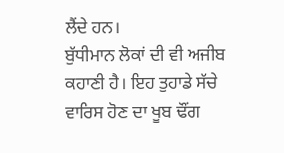ਲੈਂਦੇ ਹਨ।
ਬੁੱਧੀਮਾਨ ਲੋਕਾਂ ਦੀ ਵੀ ਅਜੀਬ ਕਹਾਣੀ ਹੈ। ਇਹ ਤੁਹਾਡੇ ਸੱਚੇ ਵਾਰਿਸ ਹੋਣ ਦਾ ਖੂਬ ਢੌਂਗ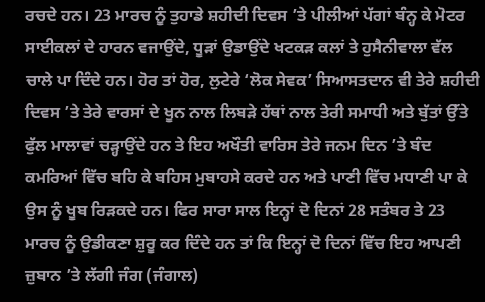ਰਚਦੇ ਹਨ। 23 ਮਾਰਚ ਨੂੰ ਤੁਹਾਡੇ ਸ਼ਹੀਦੀ ਦਿਵਸ ’ਤੇ ਪੀਲੀਆਂ ਪੱਗਾਂ ਬੰਨ੍ਹ ਕੇ ਮੋਟਰ ਸਾਈਕਲਾਂ ਦੇ ਹਾਰਨ ਵਜਾਉਂਦੇ, ਧੂੜਾਂ ਉਡਾਉਂਦੇ ਖਟਕੜ ਕਲਾਂ ਤੇ ਹੁਸੈਨੀਵਾਲਾ ਵੱਲ ਚਾਲੇ ਪਾ ਦਿੰਦੇ ਹਨ। ਹੋਰ ਤਾਂ ਹੋਰ, ਲੁਟੇਰੇ ‘ਲੋਕ ਸੇਵਕ’ ਸਿਆਸਤਦਾਨ ਵੀ ਤੇਰੇ ਸ਼ਹੀਦੀ ਦਿਵਸ ’ਤੇ ਤੇਰੇ ਵਾਰਸਾਂ ਦੇ ਖੂਨ ਨਾਲ ਲਿਬੜੇ ਹੱਥਾਂ ਨਾਲ ਤੇਰੀ ਸਮਾਧੀ ਅਤੇ ਬੁੱਤਾਂ ਉੱਤੇ ਫੁੱਲ ਮਾਲਾਵਾਂ ਚੜ੍ਹਾਉਂਦੇ ਹਨ ਤੇ ਇਹ ਅਖੌਤੀ ਵਾਰਿਸ ਤੇਰੇ ਜਨਮ ਦਿਨ ’ਤੇ ਬੰਦ ਕਮਰਿਆਂ ਵਿੱਚ ਬਹਿ ਕੇ ਬਹਿਸ ਮੁਬਾਹਸੇ ਕਰਦੇ ਹਨ ਅਤੇ ਪਾਣੀ ਵਿੱਚ ਮਧਾਣੀ ਪਾ ਕੇ ਉਸ ਨੂੰ ਖੂਬ ਰਿੜਕਦੇ ਹਨ। ਫਿਰ ਸਾਰਾ ਸਾਲ ਇਨ੍ਹਾਂ ਦੋ ਦਿਨਾਂ 28 ਸਤੰਬਰ ਤੇ 23 ਮਾਰਚ ਨੂੰ ਉਡੀਕਣਾ ਸ਼ੁਰੂ ਕਰ ਦਿੰਦੇ ਹਨ ਤਾਂ ਕਿ ਇਨ੍ਹਾਂ ਦੋ ਦਿਨਾਂ ਵਿੱਚ ਇਹ ਆਪਣੀ ਜ਼ੁਬਾਨ ’ਤੇ ਲੱਗੀ ਜੰਗ (ਜੰਗਾਲ)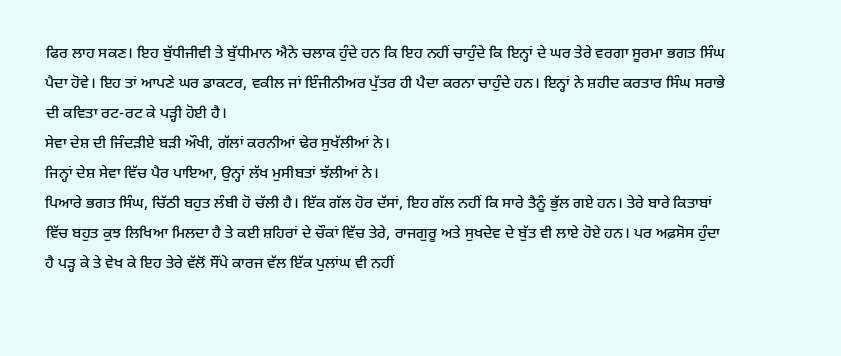ਫਿਰ ਲਾਹ ਸਕਣ। ਇਹ ਬੁੱਧੀਜੀਵੀ ਤੇ ਬੁੱਧੀਮਾਨ ਐਨੇ ਚਲਾਕ ਹੁੰਦੇ ਹਨ ਕਿ ਇਹ ਨਹੀਂ ਚਾਹੁੰਦੇ ਕਿ ਇਨ੍ਹਾਂ ਦੇ ਘਰ ਤੇਰੇ ਵਰਗਾ ਸੂਰਮਾ ਭਗਤ ਸਿੰਘ ਪੈਦਾ ਹੋਵੇ। ਇਹ ਤਾਂ ਆਪਣੇ ਘਰ ਡਾਕਟਰ, ਵਕੀਲ ਜਾਂ ਇੰਜੀਨੀਅਰ ਪੁੱਤਰ ਹੀ ਪੈਦਾ ਕਰਨਾ ਚਾਹੁੰਦੇ ਹਨ। ਇਨ੍ਹਾਂ ਨੇ ਸ਼ਹੀਦ ਕਰਤਾਰ ਸਿੰਘ ਸਰਾਭੇ ਦੀ ਕਵਿਤਾ ਰਟ-ਰਟ ਕੇ ਪੜ੍ਹੀ ਹੋਈ ਹੈ।
ਸੇਵਾ ਦੇਸ਼ ਦੀ ਜਿੰਦੜੀਏ ਬੜੀ ਔਖੀ, ਗੱਲਾਂ ਕਰਨੀਆਂ ਢੇਰ ਸੁਖੱਲੀਆਂ ਨੇ।
ਜਿਨ੍ਹਾਂ ਦੇਸ਼ ਸੇਵਾ ਵਿੱਚ ਪੈਰ ਪਾਇਆ, ਉਨ੍ਹਾਂ ਲੱਖ ਮੁਸੀਬਤਾਂ ਝੱਲੀਆਂ ਨੇ।
ਪਿਆਰੇ ਭਗਤ ਸਿੰਘ, ਚਿੱਠੀ ਬਹੁਤ ਲੰਬੀ ਹੋ ਚੱਲੀ ਹੈ। ਇੱਕ ਗੱਲ ਹੋਰ ਦੱਸਾਂ, ਇਹ ਗੱਲ ਨਹੀਂ ਕਿ ਸਾਰੇ ਤੈਨੂੰ ਭੁੱਲ ਗਏ ਹਨ। ਤੇਰੇ ਬਾਰੇ ਕਿਤਾਬਾਂ ਵਿੱਚ ਬਹੁਤ ਕੁਝ ਲਿਖਿਆ ਮਿਲਦਾ ਹੈ ਤੇ ਕਈ ਸ਼ਹਿਰਾਂ ਦੇ ਚੌਕਾਂ ਵਿੱਚ ਤੇਰੇ, ਰਾਜਗੁਰੂ ਅਤੇ ਸੁਖਦੇਵ ਦੇ ਬੁੱਤ ਵੀ ਲਾਏ ਹੋਏ ਹਨ। ਪਰ ਅਫ਼ਸੋਸ ਹੁੰਦਾ ਹੈ ਪੜ੍ਹ ਕੇ ਤੇ ਵੇਖ ਕੇ ਇਹ ਤੇਰੇ ਵੱਲੋਂ ਸੌਂਪੇ ਕਾਰਜ ਵੱਲ ਇੱਕ ਪੁਲਾਂਘ ਵੀ ਨਹੀਂ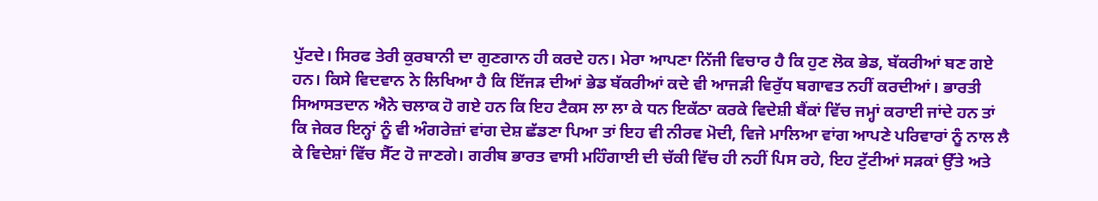ਪੁੱਟਦੇ। ਸਿਰਫ ਤੇਰੀ ਕੁਰਬਾਨੀ ਦਾ ਗੁਣਗਾਨ ਹੀ ਕਰਦੇ ਹਨ। ਮੇਰਾ ਆਪਣਾ ਨਿੱਜੀ ਵਿਚਾਰ ਹੈ ਕਿ ਹੁਣ ਲੋਕ ਭੇਡ, ਬੱਕਰੀਆਂ ਬਣ ਗਏ ਹਨ। ਕਿਸੇ ਵਿਦਵਾਨ ਨੇ ਲਿਖਿਆ ਹੈ ਕਿ ਇੱਜੜ ਦੀਆਂ ਭੇਡ ਬੱਕਰੀਆਂ ਕਦੇ ਵੀ ਆਜੜੀ ਵਿਰੁੱਧ ਬਗਾਵਤ ਨਹੀਂ ਕਰਦੀਆਂ। ਭਾਰਤੀ ਸਿਆਸਤਦਾਨ ਐਨੇ ਚਲਾਕ ਹੋ ਗਏ ਹਨ ਕਿ ਇਹ ਟੈਕਸ ਲਾ ਲਾ ਕੇ ਧਨ ਇਕੱਠਾ ਕਰਕੇ ਵਿਦੇਸ਼ੀ ਬੈਂਕਾਂ ਵਿੱਚ ਜਮ੍ਹਾਂ ਕਰਾਈ ਜਾਂਦੇ ਹਨ ਤਾਂ ਕਿ ਜੇਕਰ ਇਨ੍ਹਾਂ ਨੂੰ ਵੀ ਅੰਗਰੇਜ਼ਾਂ ਵਾਂਗ ਦੇਸ਼ ਛੱਡਣਾ ਪਿਆ ਤਾਂ ਇਹ ਵੀ ਨੀਰਵ ਮੋਦੀ, ਵਿਜੇ ਮਾਲਿਆ ਵਾਂਗ ਆਪਣੇ ਪਰਿਵਾਰਾਂ ਨੂੰ ਨਾਲ ਲੈ ਕੇ ਵਿਦੇਸ਼ਾਂ ਵਿੱਚ ਸੈੱਟ ਹੋ ਜਾਣਗੇ। ਗਰੀਬ ਭਾਰਤ ਵਾਸੀ ਮਹਿੰਗਾਈ ਦੀ ਚੱਕੀ ਵਿੱਚ ਹੀ ਨਹੀਂ ਪਿਸ ਰਹੇ, ਇਹ ਟੁੱਟੀਆਂ ਸੜਕਾਂ ਉੱਤੇ ਅਤੇ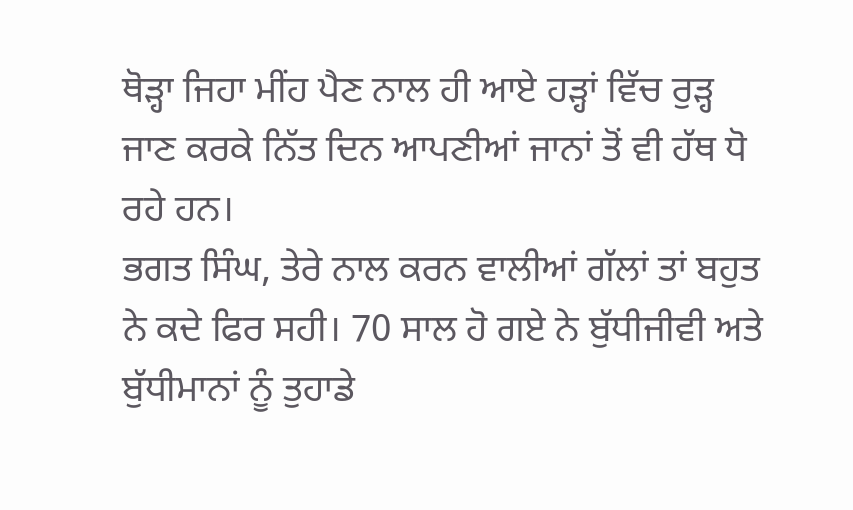ਥੋੜ੍ਹਾ ਜਿਹਾ ਮੀਂਹ ਪੈਣ ਨਾਲ ਹੀ ਆਏ ਹੜ੍ਹਾਂ ਵਿੱਚ ਰੁੜ੍ਹ ਜਾਣ ਕਰਕੇ ਨਿੱਤ ਦਿਨ ਆਪਣੀਆਂ ਜਾਨਾਂ ਤੋਂ ਵੀ ਹੱਥ ਧੋ ਰਹੇ ਹਨ।
ਭਗਤ ਸਿੰਘ, ਤੇਰੇ ਨਾਲ ਕਰਨ ਵਾਲੀਆਂ ਗੱਲਾਂ ਤਾਂ ਬਹੁਤ ਨੇ ਕਦੇ ਫਿਰ ਸਹੀ। 70 ਸਾਲ ਹੋ ਗਏ ਨੇ ਬੁੱਧੀਜੀਵੀ ਅਤੇ ਬੁੱਧੀਮਾਨਾਂ ਨੂੰ ਤੁਹਾਡੇ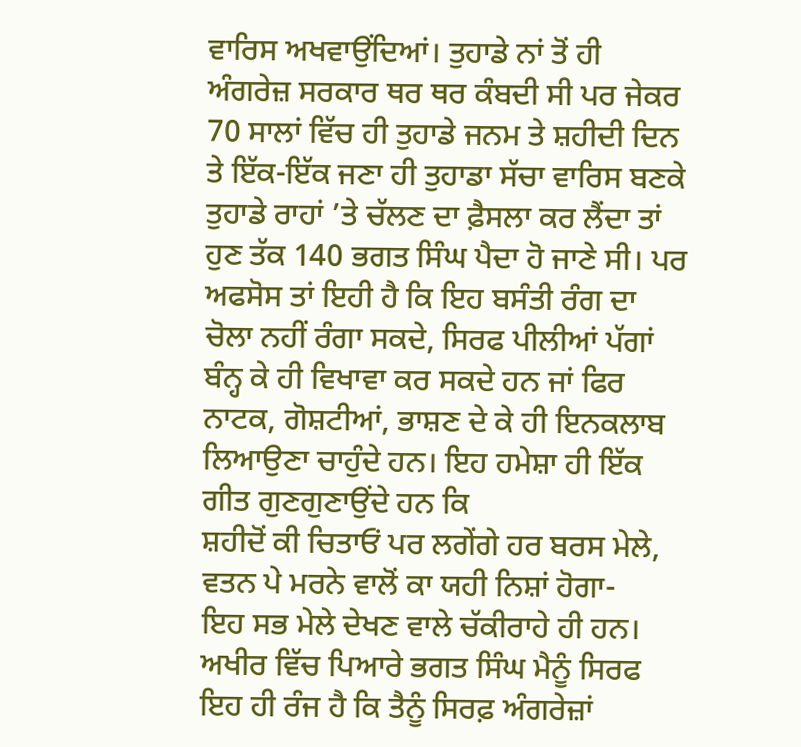ਵਾਰਿਸ ਅਖਵਾਉਂਦਿਆਂ। ਤੁਹਾਡੇ ਨਾਂ ਤੋਂ ਹੀ ਅੰਗਰੇਜ਼ ਸਰਕਾਰ ਥਰ ਥਰ ਕੰਬਦੀ ਸੀ ਪਰ ਜੇਕਰ 70 ਸਾਲਾਂ ਵਿੱਚ ਹੀ ਤੁਹਾਡੇ ਜਨਮ ਤੇ ਸ਼ਹੀਦੀ ਦਿਨ ਤੇ ਇੱਕ-ਇੱਕ ਜਣਾ ਹੀ ਤੁਹਾਡਾ ਸੱਚਾ ਵਾਰਿਸ ਬਣਕੇ ਤੁਹਾਡੇ ਰਾਹਾਂ ’ਤੇ ਚੱਲਣ ਦਾ ਫ਼ੈਸਲਾ ਕਰ ਲੈਂਦਾ ਤਾਂ ਹੁਣ ਤੱਕ 140 ਭਗਤ ਸਿੰਘ ਪੈਦਾ ਹੋ ਜਾਣੇ ਸੀ। ਪਰ ਅਫਸੋਸ ਤਾਂ ਇਹੀ ਹੈ ਕਿ ਇਹ ਬਸੰਤੀ ਰੰਗ ਦਾ ਚੋਲਾ ਨਹੀਂ ਰੰਗਾ ਸਕਦੇ, ਸਿਰਫ ਪੀਲੀਆਂ ਪੱਗਾਂ ਬੰਨ੍ਹ ਕੇ ਹੀ ਵਿਖਾਵਾ ਕਰ ਸਕਦੇ ਹਨ ਜਾਂ ਫਿਰ ਨਾਟਕ, ਗੋਸ਼ਟੀਆਂ, ਭਾਸ਼ਣ ਦੇ ਕੇ ਹੀ ਇਨਕਲਾਬ ਲਿਆਉਣਾ ਚਾਹੁੰਦੇ ਹਨ। ਇਹ ਹਮੇਸ਼ਾ ਹੀ ਇੱਕ ਗੀਤ ਗੁਣਗੁਣਾਉਂਦੇ ਹਨ ਕਿ
ਸ਼ਹੀਦੋਂ ਕੀ ਚਿਤਾਓਂ ਪਰ ਲਗੇਂਗੇ ਹਰ ਬਰਸ ਮੇਲੇ,
ਵਤਨ ਪੇ ਮਰਨੇ ਵਾਲੋਂ ਕਾ ਯਹੀ ਨਿਸ਼ਾਂ ਹੋਗਾ-
ਇਹ ਸਭ ਮੇਲੇ ਦੇਖਣ ਵਾਲੇ ਚੱਕੀਰਾਹੇ ਹੀ ਹਨ। ਅਖੀਰ ਵਿੱਚ ਪਿਆਰੇ ਭਗਤ ਸਿੰਘ ਮੈਨੂੰ ਸਿਰਫ ਇਹ ਹੀ ਰੰਜ ਹੈ ਕਿ ਤੈਨੂੰ ਸਿਰਫ਼ ਅੰਗਰੇਜ਼ਾਂ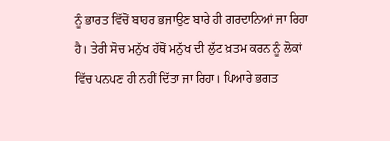ਨੂੰ ਭਾਰਤ ਵਿੱਚੋਂ ਬਾਹਰ ਭਜਾਉਣ ਬਾਰੇ ਹੀ ਗਰਦਾਨਿਆਂ ਜਾ ਰਿਹਾ ਹੈ। ਤੇਰੀ ਸੋਚ ਮਨੁੱਖ ਹੱਥੋਂ ਮਨੁੱਖ ਦੀ ਲੁੱਟ ਖ਼ਤਮ ਕਰਨ ਨੂੰ ਲੋਕਾਂ ਵਿੱਚ ਪਨਪਣ ਹੀ ਨਹੀਂ ਦਿੱਤਾ ਜਾ ਰਿਹਾ। ਪਿਆਰੇ ਭਗਤ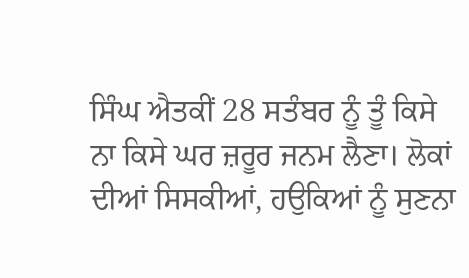ਸਿੰਘ ਐਤਕੀਂ 28 ਸਤੰਬਰ ਨੂੰ ਤੂੰ ਕਿਸੇ ਨਾ ਕਿਸੇ ਘਰ ਜ਼ਰੂਰ ਜਨਮ ਲੈਣਾ। ਲੋਕਾਂ ਦੀਆਂ ਸਿਸਕੀਆਂ, ਹਉਕਿਆਂ ਨੂੰ ਸੁਣਨਾ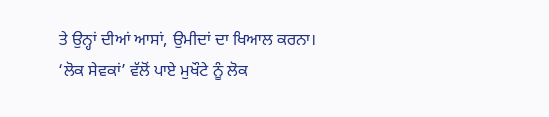ਤੇ ਉਨ੍ਹਾਂ ਦੀਆਂ ਆਸਾਂ, ਉਮੀਦਾਂ ਦਾ ਖਿਆਲ ਕਰਨਾ। ‘ਲੋਕ ਸੇਵਕਾਂ’ ਵੱਲੋਂ ਪਾਏ ਮੁਖੌਟੇ ਨੂੰ ਲੋਕ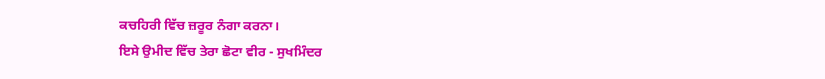ਕਚਹਿਰੀ ਵਿੱਚ ਜ਼ਰੂਰ ਨੰਗਾ ਕਰਨਾ।
ਇਸੇ ਉਮੀਦ ਵਿੱਚ ਤੇਰਾ ਛੋਟਾ ਵੀਰ - ਸੁਖਮਿੰਦਰ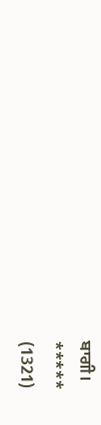ਬਾਗੀ।
*****
(1321)